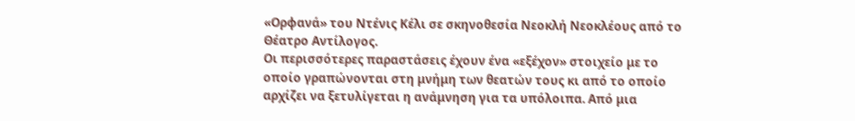«Ορφανά» του Ντένις Κέλι σε σκηνοθεσία Νεοκλή Νεοκλέους από το Θέατρο Αντίλογος.
Οι περισσότερες παραστάσεις έχουν ένα «εξέχον» στοιχείο με το οποίο γραπώνονται στη μνήμη των θεατών τους κι από το οποίο αρχίζει να ξετυλίγεται η ανάμνηση για τα υπόλοιπα. Από μια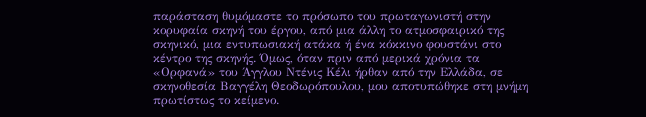παράσταση θυμόμαστε το πρόσωπο του πρωταγωνιστή στην κορυφαία σκηνή του έργου, από μια άλλη το ατμοσφαιρικό της σκηνικό, μια εντυπωσιακή ατάκα ή ένα κόκκινο φουστάνι στο κέντρο της σκηνής. Όμως, όταν πριν από μερικά χρόνια τα «Ορφανά» του Άγγλου Ντένις Κέλι ήρθαν από την Ελλάδα, σε σκηνοθεσία Βαγγέλη Θεοδωρόπουλου, μου αποτυπώθηκε στη μνήμη πρωτίστως το κείμενο.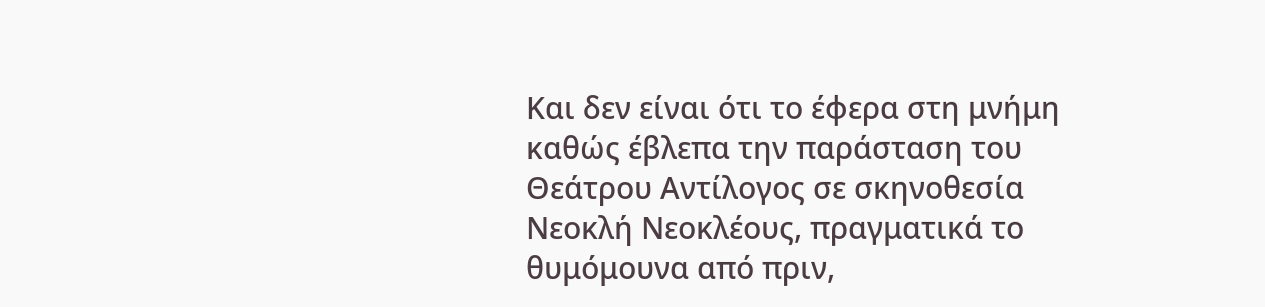Και δεν είναι ότι το έφερα στη μνήμη καθώς έβλεπα την παράσταση του Θεάτρου Αντίλογος σε σκηνοθεσία Νεοκλή Νεοκλέους, πραγματικά το θυμόμουνα από πριν,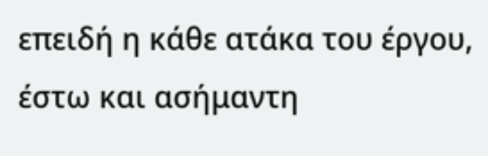επειδή η κάθε ατάκα του έργου, έστω και ασήμαντη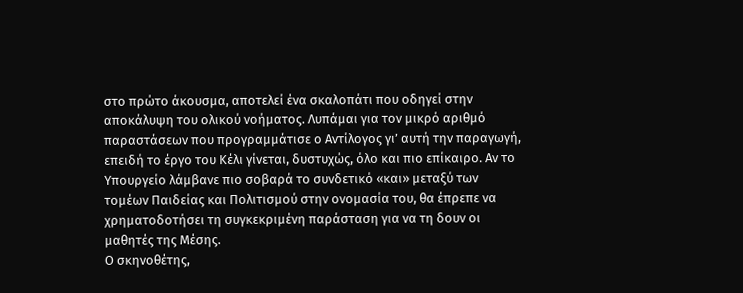στο πρώτο άκουσμα, αποτελεί ένα σκαλοπάτι που οδηγεί στην αποκάλυψη του ολικού νοήματος. Λυπάμαι για τον μικρό αριθμό παραστάσεων που προγραμμάτισε ο Αντίλογος γι’ αυτή την παραγωγή, επειδή το έργο του Κέλι γίνεται, δυστυχώς, όλο και πιο επίκαιρο. Αν το Υπουργείο λάμβανε πιο σοβαρά το συνδετικό «και» μεταξύ των τομέων Παιδείας και Πολιτισμού στην ονομασία του, θα έπρεπε να χρηματοδοτήσει τη συγκεκριμένη παράσταση για να τη δουν οι μαθητές της Μέσης.
Ο σκηνοθέτης,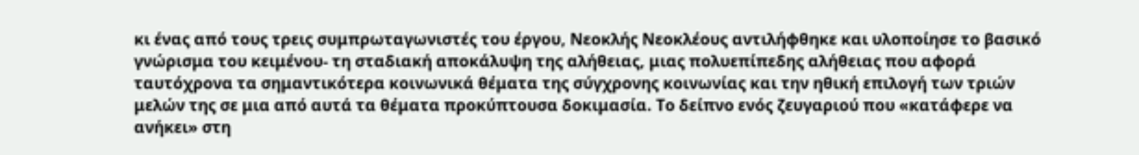κι ένας από τους τρεις συμπρωταγωνιστές του έργου, Νεοκλής Νεοκλέους αντιλήφθηκε και υλοποίησε το βασικό γνώρισμα του κειμένου- τη σταδιακή αποκάλυψη της αλήθειας, μιας πολυεπίπεδης αλήθειας που αφορά ταυτόχρονα τα σημαντικότερα κοινωνικά θέματα της σύγχρονης κοινωνίας και την ηθική επιλογή των τριών μελών της σε μια από αυτά τα θέματα προκύπτουσα δοκιμασία. Το δείπνο ενός ζευγαριού που «κατάφερε να ανήκει» στη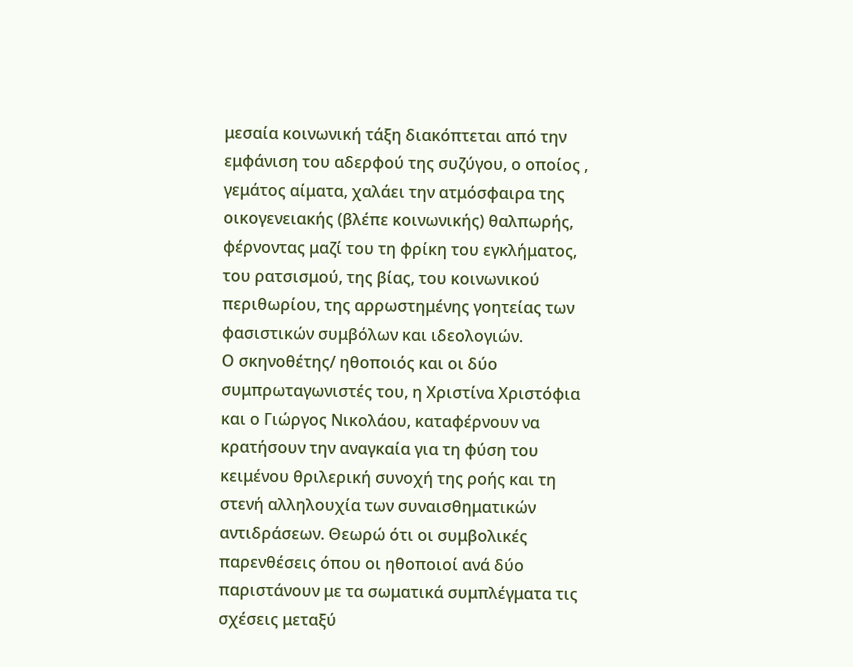μεσαία κοινωνική τάξη διακόπτεται από την εμφάνιση του αδερφού της συζύγου, ο οποίος , γεμάτος αίματα, χαλάει την ατμόσφαιρα της οικογενειακής (βλέπε κοινωνικής) θαλπωρής, φέρνοντας μαζί του τη φρίκη του εγκλήματος, του ρατσισμού, της βίας, του κοινωνικού περιθωρίου, της αρρωστημένης γοητείας των φασιστικών συμβόλων και ιδεολογιών.
Ο σκηνοθέτης/ ηθοποιός και οι δύο συμπρωταγωνιστές του, η Χριστίνα Χριστόφια και ο Γιώργος Νικολάου, καταφέρνουν να κρατήσουν την αναγκαία για τη φύση του κειμένου θριλερική συνοχή της ροής και τη στενή αλληλουχία των συναισθηματικών αντιδράσεων. Θεωρώ ότι οι συμβολικές παρενθέσεις όπου οι ηθοποιοί ανά δύο παριστάνουν με τα σωματικά συμπλέγματα τις σχέσεις μεταξύ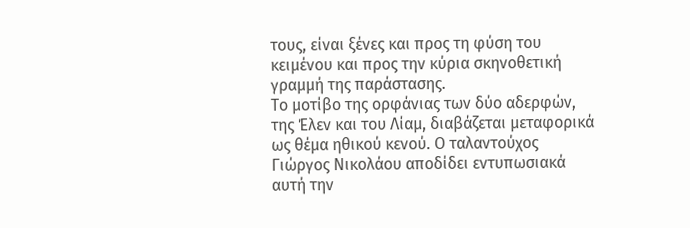τους, είναι ξένες και προς τη φύση του κειμένου και προς την κύρια σκηνοθετική γραμμή της παράστασης.
Το μοτίβο της ορφάνιας των δύο αδερφών, της Έλεν και του Λίαμ, διαβάζεται μεταφορικά ως θέμα ηθικού κενού. Ο ταλαντούχος Γιώργος Νικολάου αποδίδει εντυπωσιακά αυτή την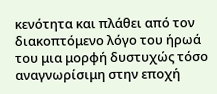κενότητα και πλάθει από τον διακοπτόμενο λόγο του ήρωά του μια μορφή δυστυχώς τόσο αναγνωρίσιμη στην εποχή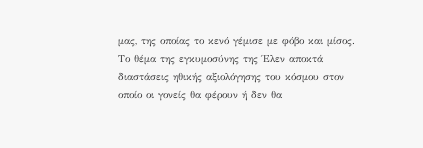μας, της οποίας το κενό γέμισε με φόβο και μίσος. Το θέμα της εγκυμοσύνης της Έλεν αποκτά διαστάσεις ηθικής αξιολόγησης του κόσμου στον οποίο οι γονείς θα φέρουν ή δεν θα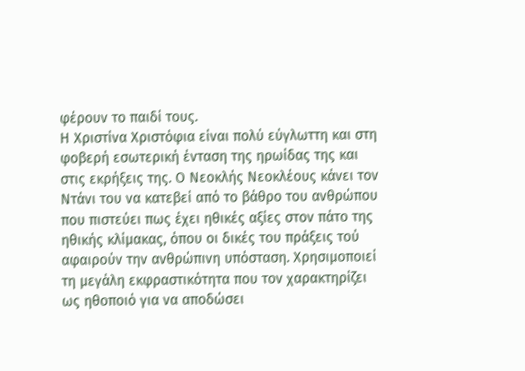φέρουν το παιδί τους.
Η Χριστίνα Χριστόφια είναι πολύ εύγλωττη και στη φοβερή εσωτερική ένταση της ηρωίδας της και στις εκρήξεις της. Ο Νεοκλής Νεοκλέους κάνει τον Ντάνι του να κατεβεί από το βάθρο του ανθρώπου που πιστεύει πως έχει ηθικές αξίες στον πάτο της ηθικής κλίμακας, όπου οι δικές του πράξεις τού αφαιρούν την ανθρώπινη υπόσταση. Χρησιμοποιεί τη μεγάλη εκφραστικότητα που τον χαρακτηρίζει ως ηθοποιό για να αποδώσει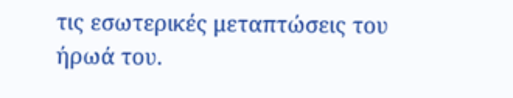τις εσωτερικές μεταπτώσεις του ήρωά του.